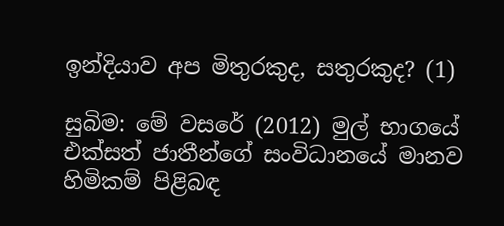ඉන්දියාව අප මිතුරකුද, සතුරකුද? (1)

සුබිම: මේ වසරේ (2012) මුල් භාගයේ එක්සත් ජාතීන්ගේ සංවිධානයේ මානව හිමිකම් පිළිබඳ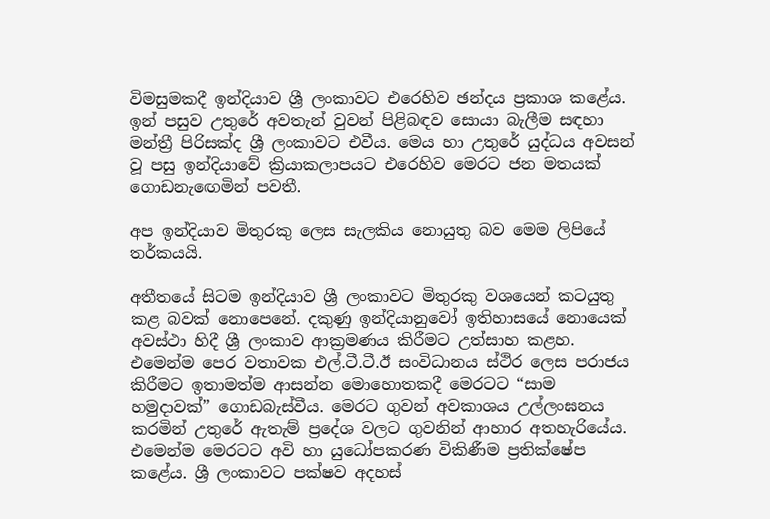විමසුමකදී ඉන්දියාව ශ්‍රී ලංකාවට එරෙහිව ඡන්දය ප්‍රකාශ කළේය. ඉන් පසුව උතුරේ අවතැන් වුවන් පිළිබඳව සොයා බැලීම සඳහා මන්ත්‍රී පිරිසක්ද ශ්‍රී ලංකාවට එවීය. මෙය හා උතුරේ යුද්ධය අවසන් වූ පසු ඉන්දියාවේ ක්‍රියාකලාපයට එරෙහිව මෙරට ජන මතයක් ගොඩනැඟෙමින් පවතී.

අප ඉන්දියාව මිතුරකු ලෙස සැලකිය නොයුතු බව මෙම ලිපියේ තර්කයයි.

අතීතයේ සිටම ඉන්දියාව ශ්‍රී ලංකාවට මිතුරකු වශයෙන් කටයුතු කළ බවක් නොපෙනේ. දකුණු ඉන්දියානුවෝ ඉතිහාසයේ නොයෙක් අවස්ථා හිදී ශ්‍රී ලංකාව ආක්‍රමණය කිරීමට උත්සාහ කළහ. එමෙන්ම පෙර වතාවක එල්.ටී.ටී.ඊ සංවිධානය ස්ථිර ලෙස පරාජය කිරීමට ඉතාමත්ම ආසන්න මොහොතකදී මෙරටට “සාම හමුදාවක්” ගොඩබැස්වීය. මෙරට ගුවන් අවකාශය උල්ලංඝනය කරමින් උතුරේ ඇතැම් ප්‍රදේශ වලට ගුවනින් ආහාර අතහැරියේය. එමෙන්ම මෙරටට අවි හා යුධෝපකරණ විකිණීම ප්‍රතික්ෂේප කළේය. ශ්‍රී ලංකාවට පක්ෂව අදහස්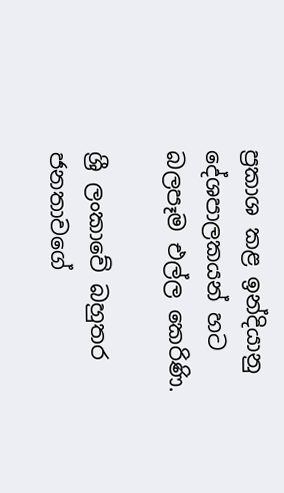ප්‍රකාශ කළ ඉන්දියානු දේශපාලකයන් හට බලපෑම එල්ල කෙරිණි.

ශ්‍රී ලංකාවේ බහුතර ජනතාවගේ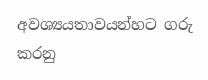අවශ්‍යයතාවයන්හට ගරු කරනු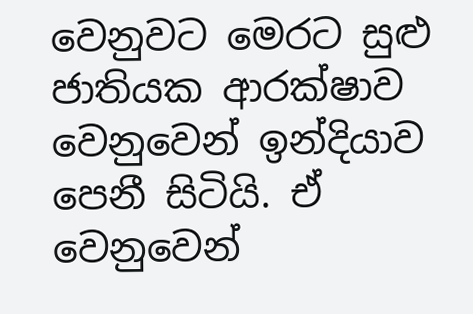වෙනුවට මෙරට සුළු ජාතියක ආරක්ෂාව වෙනුවෙන් ඉන්දියාව පෙනී සිටියි. ඒ වෙනුවෙන්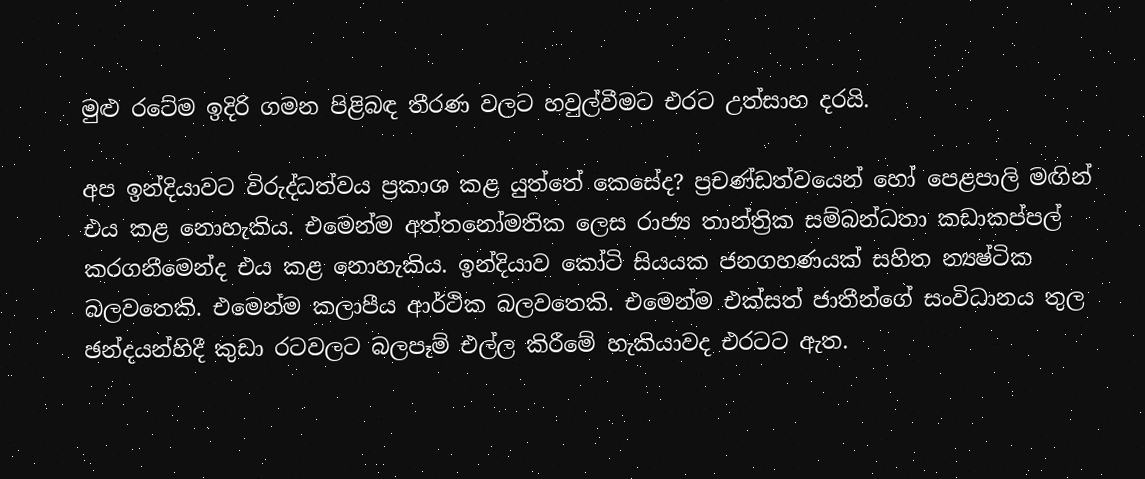මුළු රටේම ඉදිරි ගමන පිළිබඳ තීරණ වලට හවුල්වීමට එරට උත්සාහ දරයි.

අප ඉන්දියාවට විරුද්ධත්වය ප්‍රකාශ කළ යුත්තේ කෙසේද? ප්‍රචණ්ඩත්වයෙන් හෝ පෙළපාලි මඟින් එය කළ නොහැකිය. එමෙන්ම අත්තනෝමතික ලෙස රාජ්‍ය තාන්ත්‍රික සම්බන්ධතා කඩාකප්පල් කරගනීමෙන්ද එය කළ නොහැකිය. ඉන්දියාව කෝටි සියයක ජනගහණයක් සහිත න්‍යෂ්ටික බලවතෙකි. එමෙන්ම කලාපීය ආර්ථික බලවතෙකි. එමෙන්ම එක්සත් ජාතීන්ගේ සංවිධානය තුල ඡන්දයන්හිදී කුඩා රටවලට බලපෑම් එල්ල කිරීමේ හැකියාවද එරටට ඇත.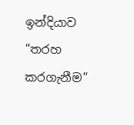ඉන්දියාව “තරහ කරගැනීම”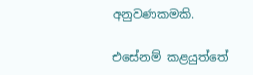අනුවණකමකි.

එසේනම් කළයුත්තේ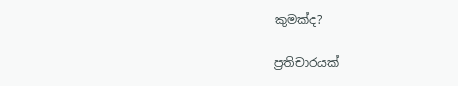කුමක්ද?

ප්‍රතිචාරයක්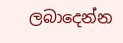ලබාදෙන්න